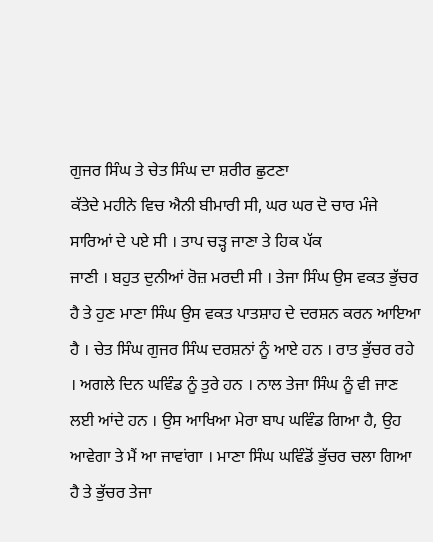ਗੁਜਰ ਸਿੰਘ ਤੇ ਚੇਤ ਸਿੰਘ ਦਾ ਸ਼ਰੀਰ ਛੁਟਣਾ
ਕੱਤੇਦੇ ਮਹੀਨੇ ਵਿਚ ਐਨੀ ਬੀਮਾਰੀ ਸੀ, ਘਰ ਘਰ ਦੋ ਚਾਰ ਮੰਜੇ ਸਾਰਿਆਂ ਦੇ ਪਏ ਸੀ । ਤਾਪ ਚੜ੍ਹ ਜਾਣਾ ਤੇ ਹਿਕ ਪੱਕ
ਜਾਣੀ । ਬਹੁਤ ਦੁਨੀਆਂ ਰੋਜ਼ ਮਰਦੀ ਸੀ । ਤੇਜਾ ਸਿੰਘ ਉਸ ਵਕਤ ਭੁੱਚਰ ਹੈ ਤੇ ਹੁਣ ਮਾਣਾ ਸਿੰਘ ਉਸ ਵਕਤ ਪਾਤਸ਼ਾਹ ਦੇ ਦਰਸ਼ਨ ਕਰਨ ਆਇਆ ਹੈ । ਚੇਤ ਸਿੰਘ ਗੁਜਰ ਸਿੰਘ ਦਰਸ਼ਨਾਂ ਨੂੰ ਆਏ ਹਨ । ਰਾਤ ਭੁੱਚਰ ਰਹੇ । ਅਗਲੇ ਦਿਨ ਘਵਿੰਡ ਨੂੰ ਤੁਰੇ ਹਨ । ਨਾਲ ਤੇਜਾ ਸਿੰਘ ਨੂੰ ਵੀ ਜਾਣ ਲਈ ਆਂਦੇ ਹਨ । ਉਸ ਆਖਿਆ ਮੇਰਾ ਬਾਪ ਘਵਿੰਡ ਗਿਆ ਹੈ, ਉਹ ਆਵੇਗਾ ਤੇ ਮੈਂ ਆ ਜਾਵਾਂਗਾ । ਮਾਣਾ ਸਿੰਘ ਘਵਿੰਡੋਂ ਭੁੱਚਰ ਚਲਾ ਗਿਆ ਹੈ ਤੇ ਭੁੱਚਰ ਤੇਜਾ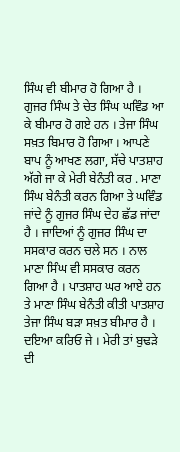ਸਿੰਘ ਵੀ ਬੀਮਾਰ ਹੋ ਗਿਆ ਹੈ । ਗੁਜਰ ਸਿੰਘ ਤੇ ਚੇਤ ਸਿੰਘ ਘਵਿੰਡ ਆ ਕੇ ਬੀਮਾਰ ਹੋ ਗਏ ਹਨ । ਤੇਜਾ ਸਿੰਘ ਸਖ਼ਤ ਬਿਮਾਰ ਹੋ ਗਿਆ । ਆਪਣੇ ਬਾਪ ਨੂੰ ਆਖਣ ਲਗਾ, ਸੱਚੇ ਪਾਤਸ਼ਾਹ ਅੱਗੇ ਜਾ ਕੇ ਮੇਰੀ ਬੇਨੰਤੀ ਕਰ . ਮਾਣਾ ਸਿੰਘ ਬੇਨੰਤੀ ਕਰਨ ਗਿਆ ਤੇ ਘਵਿੰਡ ਜਾਂਦੇ ਨੂੰ ਗੁਜਰ ਸਿੰਘ ਦੇਹ ਛੱਡ ਜਾਂਦਾ ਹੈ । ਜਾਦਿਆਂ ਨੂੰ ਗੁਜਰ ਸਿੰਘ ਦਾ ਸਸਕਾਰ ਕਰਨ ਚਲੇ ਸਨ । ਨਾਲ ਮਾਣਾ ਸਿੰਘ ਵੀ ਸਸਕਾਰ ਕਰਨ ਗਿਆ ਹੈ । ਪਾਤਸ਼ਾਹ ਘਰ ਆਏ ਹਨ ਤੇ ਮਾਣਾ ਸਿੰਘ ਬੇਨੰਤੀ ਕੀਤੀ ਪਾਤਸ਼ਾਹ ਤੇਜਾ ਸਿੰਘ ਬੜਾ ਸਖ਼ਤ ਬੀਮਾਰ ਹੈ । ਦਇਆ ਕਰਿਓ ਜੇ । ਮੇਰੀ ਤਾਂ ਬੁਢੜੇ ਦੀ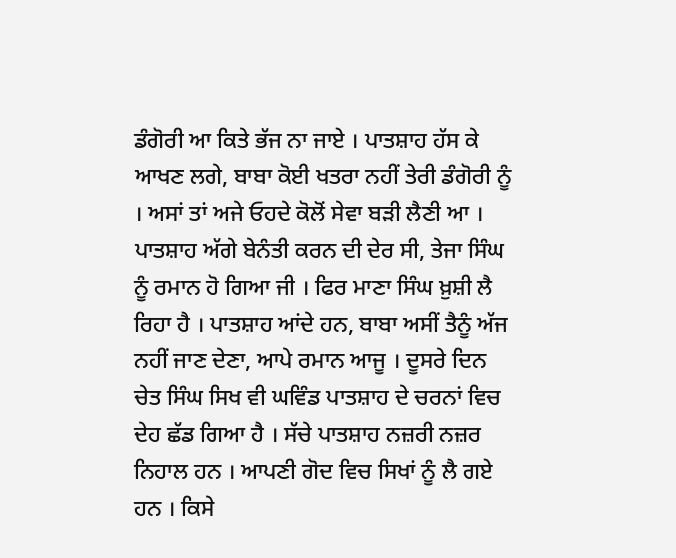ਡੰਗੋਰੀ ਆ ਕਿਤੇ ਭੱਜ ਨਾ ਜਾਏ । ਪਾਤਸ਼ਾਹ ਹੱਸ ਕੇ ਆਖਣ ਲਗੇ, ਬਾਬਾ ਕੋਈ ਖਤਰਾ ਨਹੀਂ ਤੇਰੀ ਡੰਗੋਰੀ ਨੂੰ । ਅਸਾਂ ਤਾਂ ਅਜੇ ਓਹਦੇ ਕੋਲੋਂ ਸੇਵਾ ਬੜੀ ਲੈਣੀ ਆ । ਪਾਤਸ਼ਾਹ ਅੱਗੇ ਬੇਨੰਤੀ ਕਰਨ ਦੀ ਦੇਰ ਸੀ, ਤੇਜਾ ਸਿੰਘ ਨੂੰ ਰਮਾਨ ਹੋ ਗਿਆ ਜੀ । ਫਿਰ ਮਾਣਾ ਸਿੰਘ ਖ਼ੁਸ਼ੀ ਲੈ ਰਿਹਾ ਹੈ । ਪਾਤਸ਼ਾਹ ਆਂਦੇ ਹਨ, ਬਾਬਾ ਅਸੀਂ ਤੈਨੂੰ ਅੱਜ ਨਹੀਂ ਜਾਣ ਦੇਣਾ, ਆਪੇ ਰਮਾਨ ਆਜੂ । ਦੂਸਰੇ ਦਿਨ ਚੇਤ ਸਿੰਘ ਸਿਖ ਵੀ ਘਵਿੰਡ ਪਾਤਸ਼ਾਹ ਦੇ ਚਰਨਾਂ ਵਿਚ ਦੇਹ ਛੱਡ ਗਿਆ ਹੈ । ਸੱਚੇ ਪਾਤਸ਼ਾਹ ਨਜ਼ਰੀ ਨਜ਼ਰ ਨਿਹਾਲ ਹਨ । ਆਪਣੀ ਗੋਦ ਵਿਚ ਸਿਖਾਂ ਨੂੰ ਲੈ ਗਏ ਹਨ । ਕਿਸੇ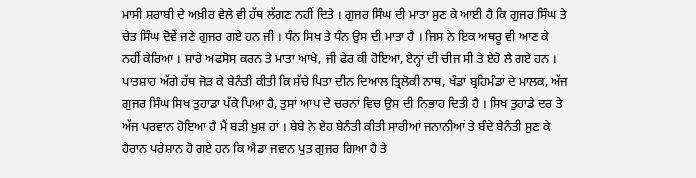ਮਾਸੀ ਸ਼ਰਾਬੀ ਦੇ ਅਖ਼ੀਰ ਵੇਲੇ ਵੀ ਹੱਥ ਲੱਗਣ ਨਹੀਂ ਦਿਤੇ । ਗੁਜਰ ਸਿੰਘ ਦੀ ਮਾਤਾ ਸੁਣ ਕੇ ਆਈ ਹੈ ਕਿ ਗੁਜਰ ਸਿੰਘ ਤੇ ਚੇਤ ਸਿੰਘ ਦੋਵੇਂ ਜਣੇ ਗੁਜਰ ਗਏ ਹਨ ਜੀ । ਧੰਨ ਸਿਖ ਤੇ ਧੰਨ ਉਸ ਦੀ ਮਾਤਾ ਹੈ । ਜਿਸ ਨੇ ਇਕ ਅਥਰੂ ਵੀ ਆਣ ਕੇ ਨਹੀਂ ਕੇਰਿਆ । ਸਾਰੇ ਅਫਸੋਸ ਕਰਨ ਤੇ ਮਾਤਾ ਆਖੇ, ਜੀ ਫੇਰ ਕੀ ਹੋਇਆ, ਏਨ੍ਹਾਂ ਦੀ ਚੀਜ ਸੀ ਤੇ ਏਹੋ ਲੈ ਗਏ ਹਨ । ਪਾਤਸ਼ਾਹ ਅੱਗੇ ਹੱਥ ਜੋੜ ਕੇ ਬੇਨੰਤੀ ਕੀਤੀ ਕਿ ਸੱਚੇ ਪਿਤਾ ਦੀਨ ਦਿਆਲ ਤ੍ਰਿਲੋਕੀ ਨਾਥ, ਖੰਡਾਂ ਬ੍ਰਹਿਮੰਡਾਂ ਦੇ ਮਾਲਕ, ਅੱਜ ਗੁਜਰ ਸਿੰਘ ਸਿਖ ਤੁਹਾਡਾ ਪੱਕੇ ਪਿਆ ਹੈ, ਤੁਸਾਂ ਆਪ ਦੇ ਚਰਨਾਂ ਵਿਚ ਉਸ ਦੀ ਨਿਭਾਹ ਦਿਤੀ ਹੈ । ਸਿਖ ਤੁਹਾਡੇ ਦਰ ਤੇ ਅੱਜ ਪਰਵਾਨ ਹੋਇਆ ਹੈ ਮੈਂ ਬੜੀ ਖ਼ੁਸ਼ ਹਾਂ । ਬੇਬੇ ਨੇ ਏਹ ਬੇਨੰਤੀ ਕੀਤੀ ਸਾਰੀਆਂ ਜਨਾਨੀਆਂ ਤੇ ਬੰਦੇ ਬੇਨੰਤੀ ਸੁਣ ਕੇ ਹੈਰਾਨ ਪਰੇਸ਼ਾਨ ਹੋ ਗਏ ਹਨ ਕਿ ਐਡਾ ਜਵਾਨ ਪੁਤ ਗੁਜਰ ਗਿਆ ਹੈ ਤੇ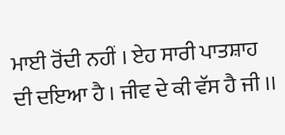ਮਾਈ ਰੋਂਦੀ ਨਹੀਂ । ਏਹ ਸਾਰੀ ਪਾਤਸ਼ਾਹ ਦੀ ਦਇਆ ਹੈ । ਜੀਵ ਦੇ ਕੀ ਵੱਸ ਹੈ ਜੀ ।।